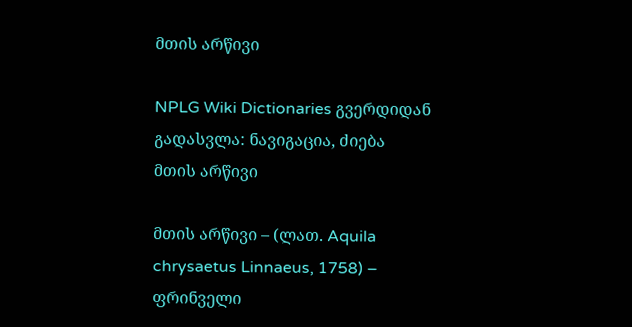მთის არწივი

NPLG Wiki Dictionaries გვერდიდან
გადასვლა: ნავიგაცია, ძიება
მთის არწივი

მთის არწივი – (ლათ. Aquila chrysaetus Linnaeus, 1758) – ფრინველი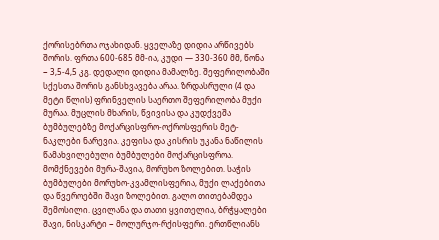ქორისებრთა ოჯახიდან. ყველაზე დიდია არწივებს შორის. ფრთა 600-685 მმ-ია, კუდი — 330-360 მმ, წონა − 3,5-4,5 კგ. დედალი დიდია მამალზე. შეფერილობაში სქესთა შორის განსხვავება არაა. ზრდასრული (4 და მეტი წლის) ფრინველის საერთო შეფერილობა მუქი მურაა. მუცლის მხარის, წვივისა და კუდქვეშა ბუმბულებზე მოქარცისფრო-ოქროსფერის მეტ-ნაკლები ნარევია. კეფისა და კისრის უკანა ნაწილის წამახვილებული ბუმბულები მოქარცისფროა. მომქნევები მურა-შავია, მორუხო ზოლებით. საჭის ბუმბულები მორუხო-კვამლისფერია, მუქი ლაქებითა და წვეროებში შავი ზოლებით. გალო თითებამდეა შემოსილი. ცვილანა და თათი ყვითელია, ბრჭყალები შავი, ნისკარტი − მოლურჯო-რქისფერი. ერთწლიანს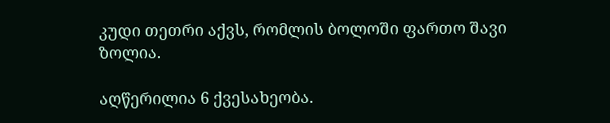კუდი თეთრი აქვს, რომლის ბოლოში ფართო შავი ზოლია.

აღწერილია 6 ქვესახეობა.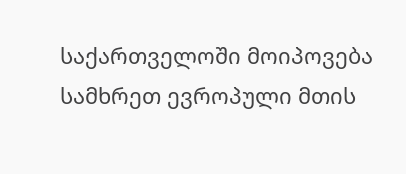საქართველოში მოიპოვება სამხრეთ ევროპული მთის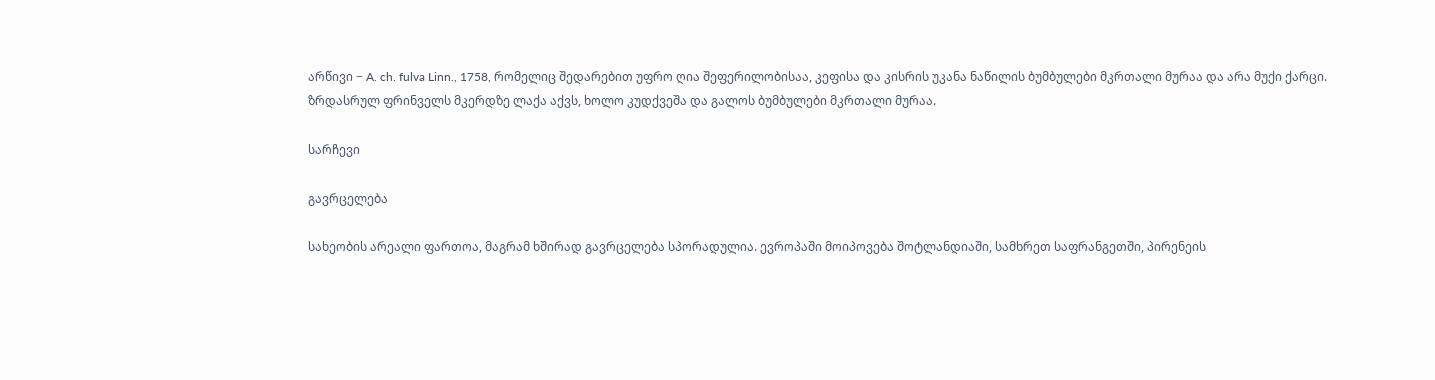არწივი − A. ch. fulva Linn., 1758, რომელიც შედარებით უფრო ღია შეფერილობისაა, კეფისა და კისრის უკანა ნაწილის ბუმბულები მკრთალი მურაა და არა მუქი ქარცი. ზრდასრულ ფრინველს მკერდზე ლაქა აქვს, ხოლო კუდქვეშა და გალოს ბუმბულები მკრთალი მურაა.

სარჩევი

გავრცელება

სახეობის არეალი ფართოა, მაგრამ ხშირად გავრცელება სპორადულია. ევროპაში მოიპოვება შოტლანდიაში, სამხრეთ საფრანგეთში, პირენეის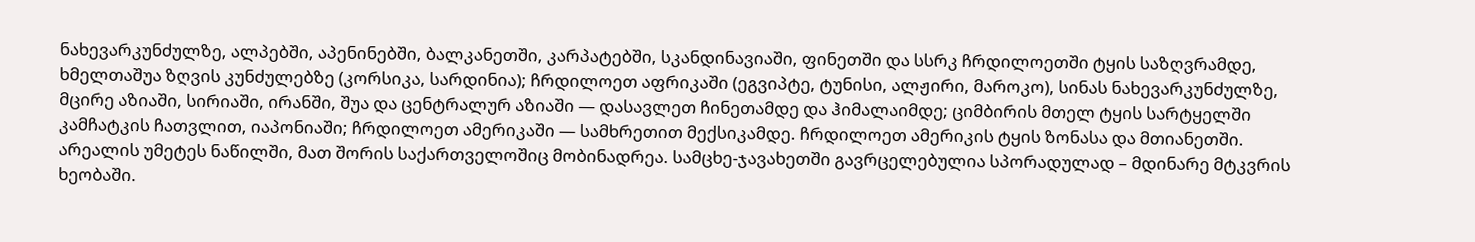ნახევარკუნძულზე, ალპებში, აპენინებში, ბალკანეთში, კარპატებში, სკანდინავიაში, ფინეთში და სსრკ ჩრდილოეთში ტყის საზღვრამდე, ხმელთაშუა ზღვის კუნძულებზე (კორსიკა, სარდინია); ჩრდილოეთ აფრიკაში (ეგვიპტე, ტუნისი, ალჟირი, მაროკო), სინას ნახევარკუნძულზე, მცირე აზიაში, სირიაში, ირანში, შუა და ცენტრალურ აზიაში — დასავლეთ ჩინეთამდე და ჰიმალაიმდე; ციმბირის მთელ ტყის სარტყელში კამჩატკის ჩათვლით, იაპონიაში; ჩრდილოეთ ამერიკაში — სამხრეთით მექსიკამდე. ჩრდილოეთ ამერიკის ტყის ზონასა და მთიანეთში. არეალის უმეტეს ნაწილში, მათ შორის საქართველოშიც მობინადრეა. სამცხე-ჯავახეთში გავრცელებულია სპორადულად – მდინარე მტკვრის ხეობაში.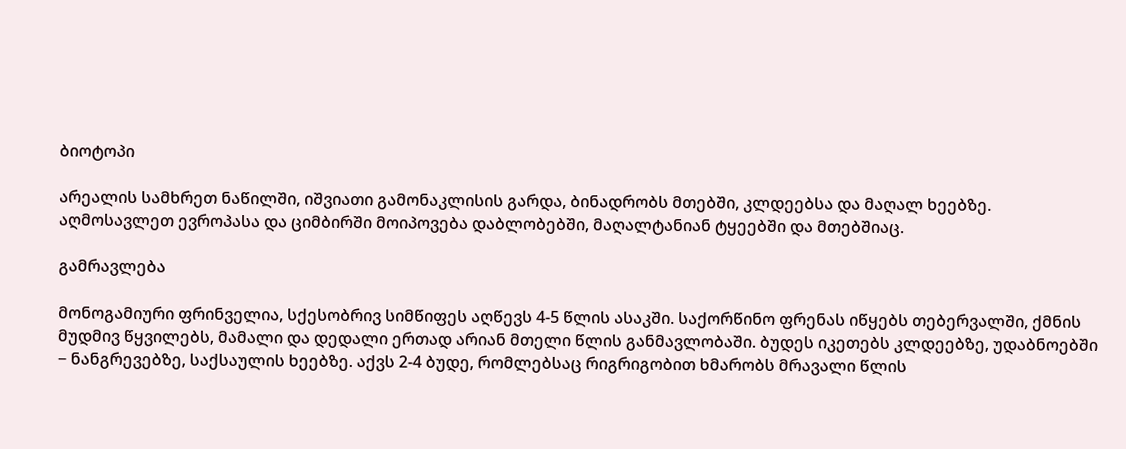ბიოტოპი

არეალის სამხრეთ ნაწილში, იშვიათი გამონაკლისის გარდა, ბინადრობს მთებში, კლდეებსა და მაღალ ხეებზე. აღმოსავლეთ ევროპასა და ციმბირში მოიპოვება დაბლობებში, მაღალტანიან ტყეებში და მთებშიაც.

გამრავლება

მონოგამიური ფრინველია, სქესობრივ სიმწიფეს აღწევს 4-5 წლის ასაკში. საქორწინო ფრენას იწყებს თებერვალში, ქმნის მუდმივ წყვილებს, მამალი და დედალი ერთად არიან მთელი წლის განმავლობაში. ბუდეს იკეთებს კლდეებზე, უდაბნოებში − ნანგრევებზე, საქსაულის ხეებზე. აქვს 2-4 ბუდე, რომლებსაც რიგრიგობით ხმარობს მრავალი წლის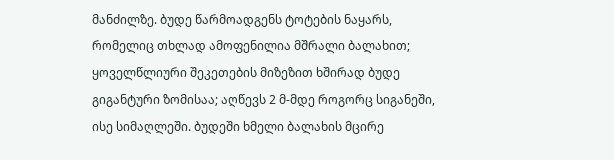მანძილზე. ბუდე წარმოადგენს ტოტების ნაყარს, რომელიც თხლად ამოფენილია მშრალი ბალახით; ყოველწლიური შეკეთების მიზეზით ხშირად ბუდე გიგანტური ზომისაა; აღწევს 2 მ-მდე როგორც სიგანეში, ისე სიმაღლეში. ბუდეში ხმელი ბალახის მცირე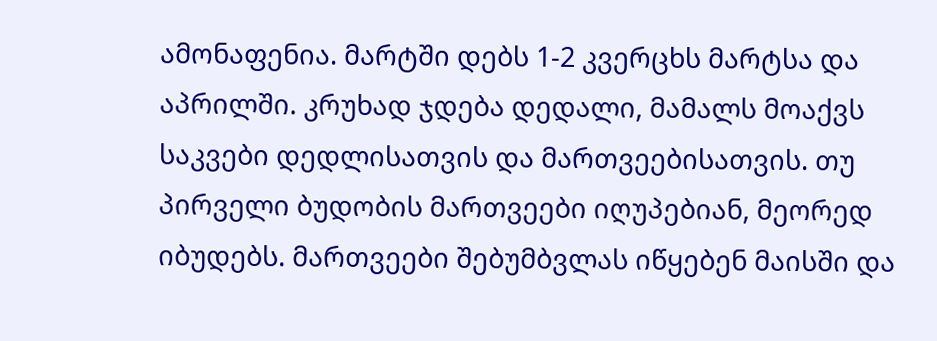ამონაფენია. მარტში დებს 1-2 კვერცხს მარტსა და აპრილში. კრუხად ჯდება დედალი, მამალს მოაქვს საკვები დედლისათვის და მართვეებისათვის. თუ პირველი ბუდობის მართვეები იღუპებიან, მეორედ იბუდებს. მართვეები შებუმბვლას იწყებენ მაისში და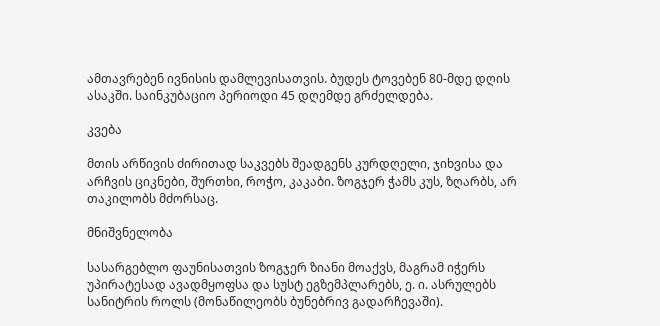ამთავრებენ ივნისის დამლევისათვის. ბუდეს ტოვებენ 80-მდე დღის ასაკში. საინკუბაციო პერიოდი 45 დღემდე გრძელდება.

კვება

მთის არწივის ძირითად საკვებს შეადგენს კურდღელი, ჯიხვისა და არჩვის ციკნები, შურთხი, როჭო, კაკაბი. ზოგჯერ ჭამს კუს, ზღარბს, არ თაკილობს მძორსაც.

მნიშვნელობა

სასარგებლო ფაუნისათვის ზოგჯერ ზიანი მოაქვს, მაგრამ იჭერს უპირატესად ავადმყოფსა და სუსტ ეგზემპლარებს, ე. ი. ასრულებს სანიტრის როლს (მონაწილეობს ბუნებრივ გადარჩევაში).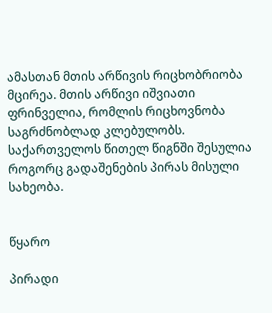ამასთან მთის არწივის რიცხობრიობა მცირეა. მთის არწივი იშვიათი ფრინველია, რომლის რიცხოვნობა საგრძნობლად კლებულობს. საქართველოს წითელ წიგნში შესულია როგორც გადაშენების პირას მისული სახეობა.


წყარო

პირადი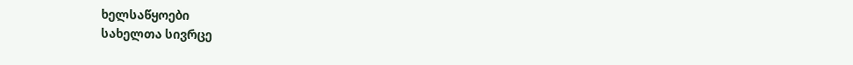ხელსაწყოები
სახელთა სივრცე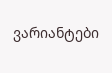ვარიანტები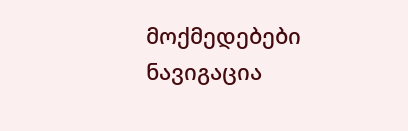მოქმედებები
ნავიგაცია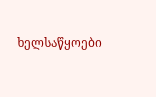ხელსაწყოები